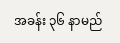အခန်း ၃၆ နာမည်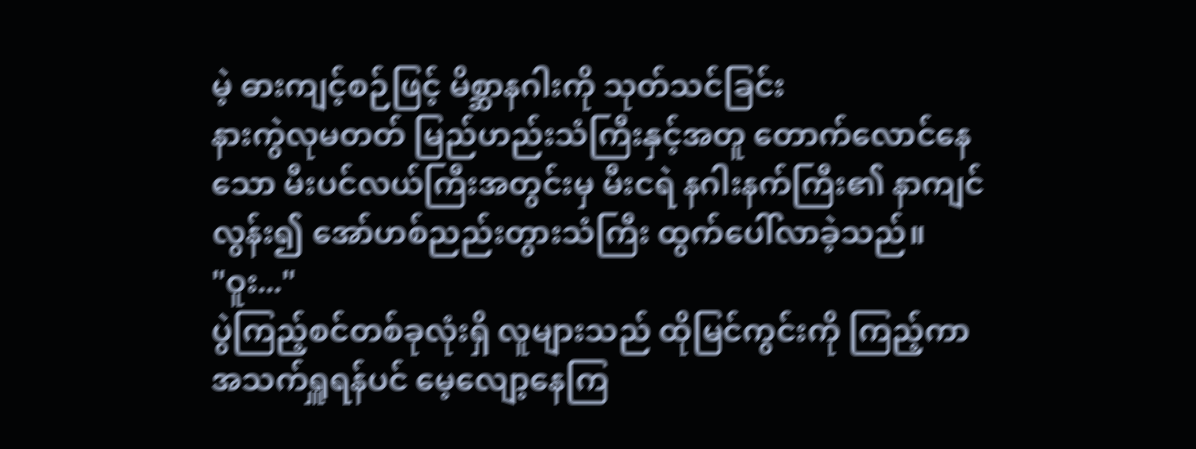မဲ့ ဓားကျင့်စဉ်ဖြင့် မိစ္ဆာနဂါးကို သုတ်သင်ခြင်း
နားကွဲလုမတတ် မြည်ဟည်းသံကြီးနှင့်အတူ တောက်လောင်နေသော မီးပင်လယ်ကြီးအတွင်းမှ မီးငရဲ နဂါးနက်ကြီး၏ နာကျင်လွန်း၍ အော်ဟစ်ညည်းတွားသံကြီး ထွက်ပေါ်လာခဲ့သည်။
"ဝူး..."
ပွဲကြည့်စင်တစ်ခုလုံးရှိ လူများသည် ထိုမြင်ကွင်းကို ကြည့်ကာ အသက်ရှူရန်ပင် မေ့လျော့နေကြ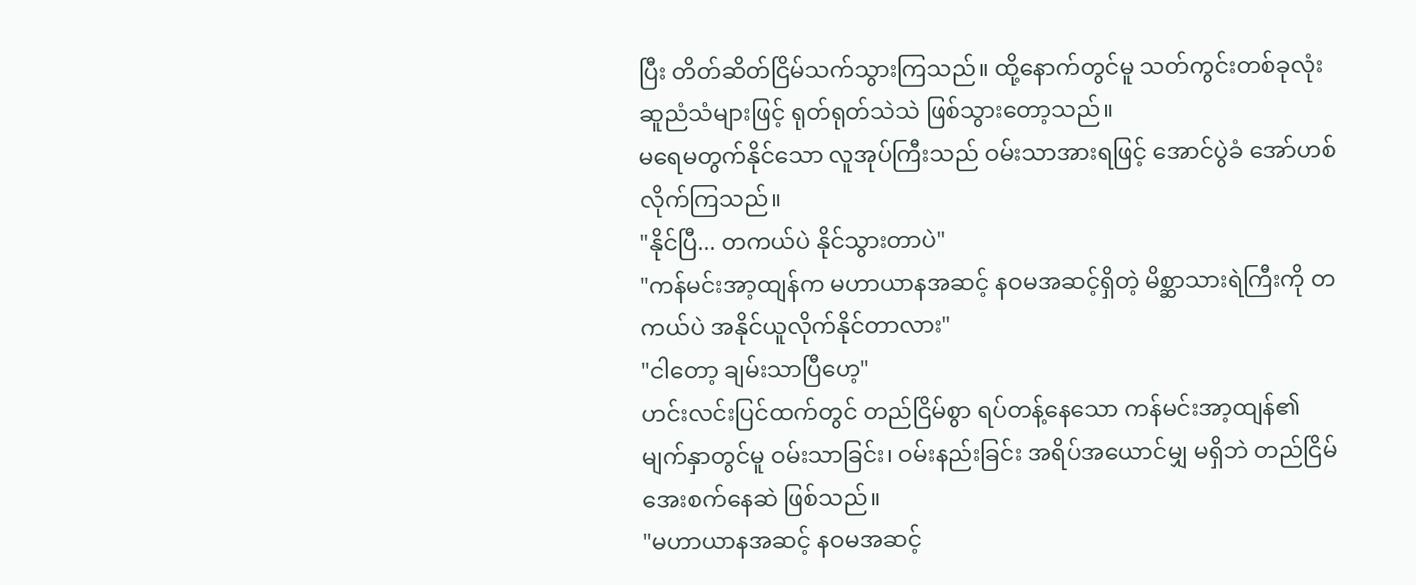ပြီး တိတ်ဆိတ်ငြိမ်သက်သွားကြသည်။ ထို့နောက်တွင်မူ သတ်ကွင်းတစ်ခုလုံး ဆူညံသံများဖြင့် ရုတ်ရုတ်သဲသဲ ဖြစ်သွားတော့သည်။
မရေမတွက်နိုင်သော လူအုပ်ကြီးသည် ဝမ်းသာအားရဖြင့် အောင်ပွဲခံ အော်ဟစ်လိုက်ကြသည်။
"နိုင်ပြီ... တကယ်ပဲ နိုင်သွားတာပဲ"
"ကန်မင်းအာ့ထျန်က မဟာယာနအဆင့် နဝမအဆင့်ရှိတဲ့ မိစ္ဆာသားရဲကြီးကို တကယ်ပဲ အနိုင်ယူလိုက်နိုင်တာလား"
"ငါတော့ ချမ်းသာပြီဟေ့"
ဟင်းလင်းပြင်ထက်တွင် တည်ငြိမ်စွာ ရပ်တန့်နေသော ကန်မင်းအာ့ထျန်၏ မျက်နှာတွင်မူ ဝမ်းသာခြင်း၊ ဝမ်းနည်းခြင်း အရိပ်အယောင်မျှ မရှိဘဲ တည်ငြိမ်အေးစက်နေဆဲ ဖြစ်သည်။
"မဟာယာနအဆင့် နဝမအဆင့်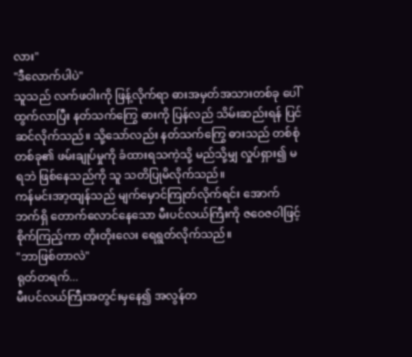လား"
"ဒီလောက်ပါပဲ"
သူသည် လက်ဖဝါးကို ဖြန့်လိုက်ရာ ဓားအမှတ်အသားတစ်ခု ပေါ်ထွက်လာပြီး နတ်သက်ကြွေ ဓားကို ပြန်လည် သိမ်းဆည်းရန် ပြင်ဆင်လိုက်သည်။ သို့သော်လည်း နတ်သက်ကြွေ ဓားသည် တစ်စုံတစ်ခု၏ ဖမ်းချုပ်မှုကို ခံထားရသကဲ့သို့ မည်သို့မျှ လှုပ်ရှား၍ မရဘဲ ဖြစ်နေသည်ကို သူ သတိပြုမိလိုက်သည်။
ကန်မင်းအာ့ထျန်သည် မျက်မှောင်ကြုတ်လိုက်ရင်း အောက်ဘက်ရှိ တောက်လောင်နေသော မီးပင်လယ်ကြီးကို ဇဝေဇဝါဖြင့် စိုက်ကြည့်ကာ တိုးတိုးလေး ရေရွတ်လိုက်သည်။
"ဘာဖြစ်တာလဲ"
ရုတ်တရက်...
မီးပင်လယ်ကြီးအတွင်းမှနေ၍ အလွန်တ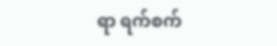ရာ ရက်စက်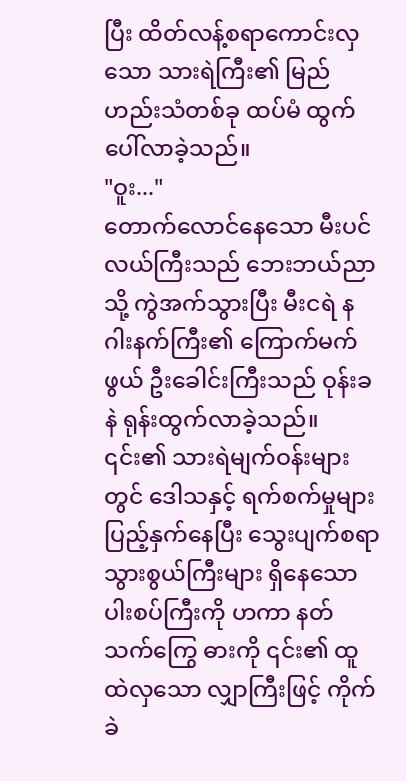ပြီး ထိတ်လန့်စရာကောင်းလှသော သားရဲကြီး၏ မြည်ဟည်းသံတစ်ခု ထပ်မံ ထွက်ပေါ်လာခဲ့သည်။
"ဝူး..."
တောက်လောင်နေသော မီးပင်လယ်ကြီးသည် ဘေးဘယ်ညာသို့ ကွဲအက်သွားပြီး မီးငရဲ နဂါးနက်ကြီး၏ ကြောက်မက်ဖွယ် ဦးခေါင်းကြီးသည် ဝုန်းခနဲ ရုန်းထွက်လာခဲ့သည်။ ၎င်း၏ သားရဲမျက်ဝန်းများတွင် ဒေါသနှင့် ရက်စက်မှုများ ပြည့်နှက်နေပြီး သွေးပျက်စရာ သွားစွယ်ကြီးများ ရှိနေသော ပါးစပ်ကြီးကို ဟကာ နတ်သက်ကြွေ ဓားကို ၎င်း၏ ထူထဲလှသော လျှာကြီးဖြင့် ကိုက်ခဲ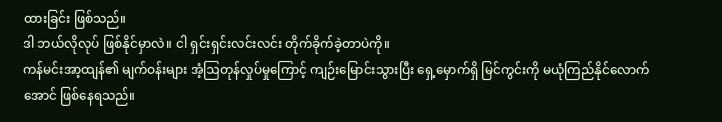ထားခြင်း ဖြစ်သည်။
ဒါ ဘယ်လိုလုပ် ဖြစ်နိုင်မှာလဲ။ ငါ ရှင်းရှင်းလင်းလင်း တိုက်ခိုက်ခဲ့တာပဲကို။
ကန်မင်းအာ့ထျန်၏ မျက်ဝန်းများ အံ့ဩတုန်လှုပ်မှုကြောင့် ကျဉ်းမြောင်းသွားပြီး ရှေ့မှောက်ရှိ မြင်ကွင်းကို မယုံကြည်နိုင်လောက်အောင် ဖြစ်နေရသည်။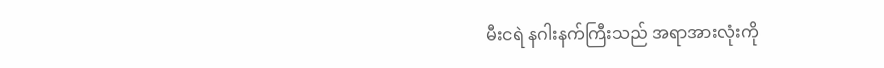မီးငရဲ နဂါးနက်ကြီးသည် အရာအားလုံးကို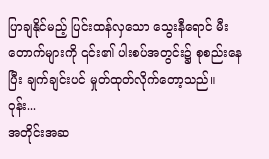ပြာချနိုင်မည့် ပြင်းထန်လှသော သွေးနီရောင် မီးတောက်များကို ၎င်း၏ ပါးစပ်အတွင်း၌ စုစည်းနေပြီး ချက်ချင်းပင် မှုတ်ထုတ်လိုက်တော့သည်။
ဝုန်း...
အတိုင်းအဆ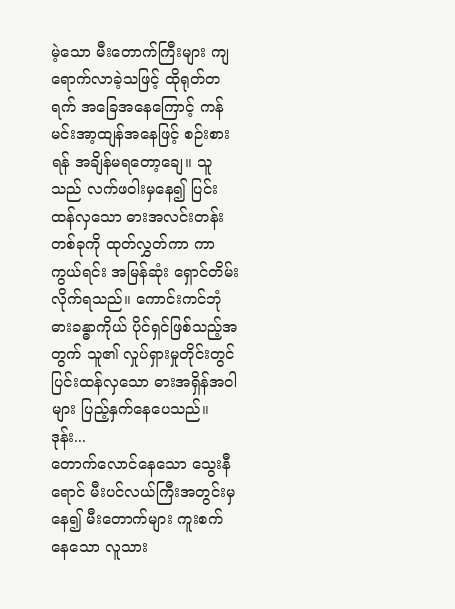မဲ့သော မီးတောက်ကြီးများ ကျရောက်လာခဲ့သဖြင့် ထိုရုတ်တရက် အခြေအနေကြောင့် ကန်မင်းအာ့ထျန်အနေဖြင့် စဉ်းစားရန် အချိန်မရတော့ချေ။ သူသည် လက်ဖဝါးမှနေ၍ ပြင်းထန်လှသော ဓားအလင်းတန်းတစ်ခုကို ထုတ်လွှတ်ကာ ကာကွယ်ရင်း အမြန်ဆုံး ရှောင်တိမ်းလိုက်ရသည်။ ကောင်းကင်ဘုံ ဓားခန္ဓာကိုယ် ပိုင်ရှင်ဖြစ်သည့်အတွက် သူ၏ လှုပ်ရှားမှုတိုင်းတွင် ပြင်းထန်လှသော ဓားအရှိန်အဝါများ ပြည့်နှက်နေပေသည်။
ဒုန်း...
တောက်လောင်နေသော သွေးနီရောင် မီးပင်လယ်ကြီးအတွင်းမှနေ၍ မီးတောက်များ ကူးစက်နေသော လူသား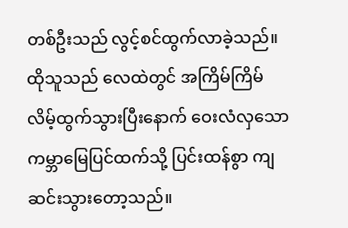တစ်ဦးသည် လွင့်စင်ထွက်လာခဲ့သည်။ ထိုသူသည် လေထဲတွင် အကြိမ်ကြိမ် လိမ့်ထွက်သွားပြီးနောက် ဝေးလံလှသော ကမ္ဘာမြေပြင်ထက်သို့ ပြင်းထန်စွာ ကျဆင်းသွားတော့သည်။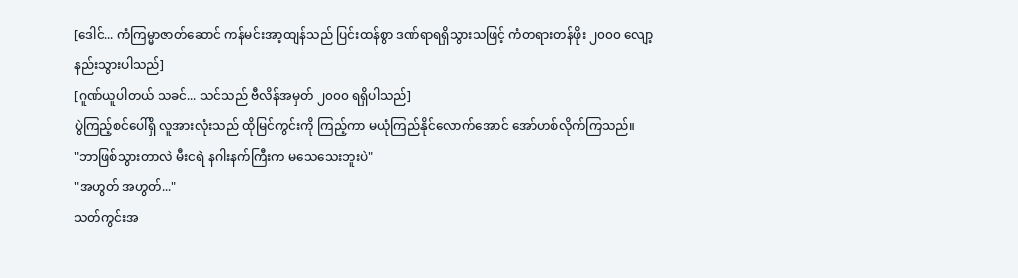[ဒေါင်... ကံကြမ္မာဇာတ်ဆောင် ကန်မင်းအာ့ထျန်သည် ပြင်းထန်စွာ ဒဏ်ရာရရှိသွားသဖြင့် ကံတရားတန်ဖိုး ၂၀၀၀ လျော့နည်းသွားပါသည်]
[ဂူဏ်ယူပါတယ် သခင်... သင်သည် ဗီလိန်အမှတ် ၂၀၀၀ ရရှိပါသည်]
ပွဲကြည့်စင်ပေါ်ရှိ လူအားလုံးသည် ထိုမြင်ကွင်းကို ကြည့်ကာ မယုံကြည်နိုင်လောက်အောင် အော်ဟစ်လိုက်ကြသည်။
"ဘာဖြစ်သွားတာလဲ မီးငရဲ နဂါးနက်ကြီးက မသေသေးဘူးပဲ"
"အဟွတ် အဟွတ်..."
သတ်ကွင်းအ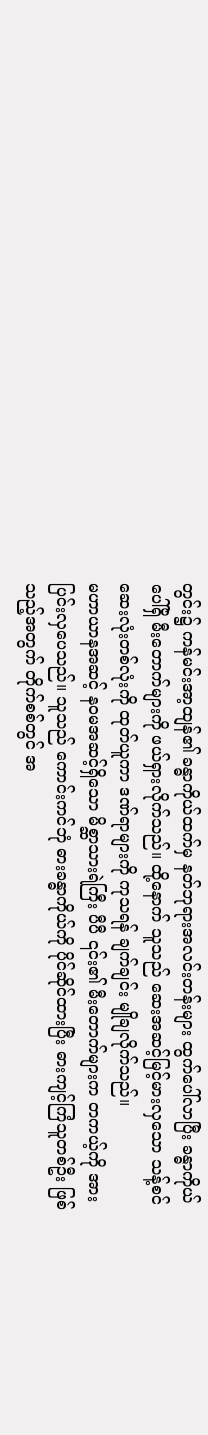တွင်း၌ ကန်မင်းအာ့ထျန်၏ ခန္ဓာကိုယ်ထက်မှ နတ်ဘုရားအလင်းတန်းများ ထွက်ပေါ်လာပြီး ခန္ဓာကိုယ်ပေါ်ရှိ မီးတောက်များကို ဖယ်ရှားလိုက်သည်။ ထို့နောက် သူသည် ဆေးအဆင့်မြင့်မားလှသော သန့်စင်ဆေးလုံးတစ်လုံးကို ထုတ်ယူကာ ဒဏ်ရာများကို ကုသရန် ချက်ချင်း မျိုချလိုက်သည်။
မဟာယာနအဆင့် နဝမအဆင့်ရှိသော မိစ္ဆာသားရဲကြီး ပီပီ ၎င်း၏ မီးတောက်များက တကယ့်ကို အားပြင်းလှပေသည်။ သူသည် ကောင်းကင်ဘုံ ဓားခန္ဓာကိုယ်ကို ပိုင်ဆိုင်ထားပြီး ဓားကျင့်ကြံသူတစ်ဦး ဖြစ်သည့်အတွက် တိုက်စစ်တွင် အ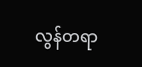လွန်တရာ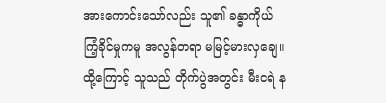အားကောင်းသော်လည်း သူ၏ ခန္ဓာကိုယ် ကြံ့ခိုင်မှုကမူ အလွန်တရာ မမြင့်မားလှချေ။ ထို့ကြောင့် သူသည် တိုက်ပွဲအတွင်း မီးငရဲ န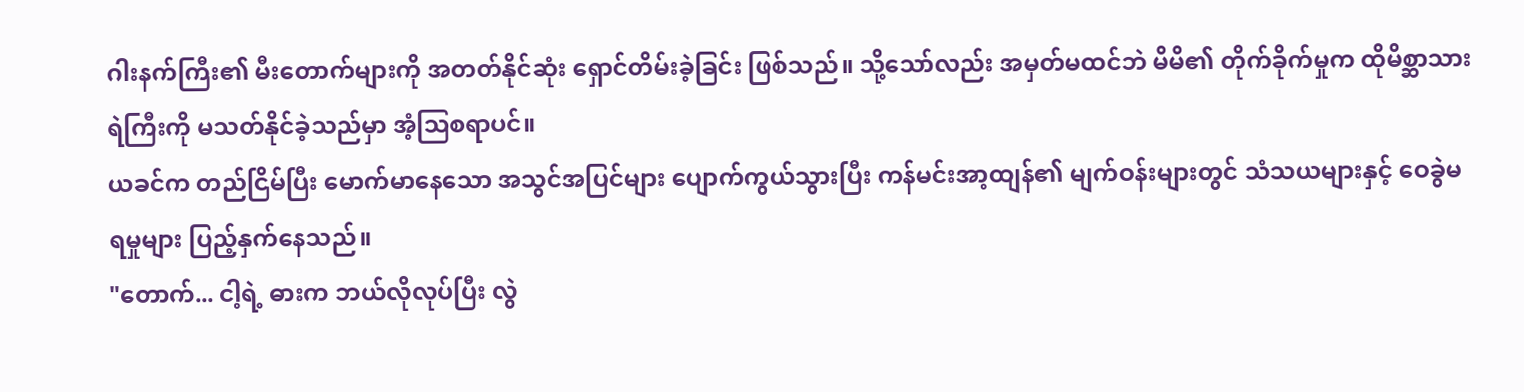ဂါးနက်ကြီး၏ မီးတောက်များကို အတတ်နိုင်ဆုံး ရှောင်တိမ်းခဲ့ခြင်း ဖြစ်သည်။ သို့သော်လည်း အမှတ်မထင်ဘဲ မိမိ၏ တိုက်ခိုက်မှုက ထိုမိစ္ဆာသားရဲကြီးကို မသတ်နိုင်ခဲ့သည်မှာ အံ့ဩစရာပင်။
ယခင်က တည်ငြိမ်ပြီး မောက်မာနေသော အသွင်အပြင်များ ပျောက်ကွယ်သွားပြီး ကန်မင်းအာ့ထျန်၏ မျက်ဝန်းများတွင် သံသယများနှင့် ဝေခွဲမရမှုများ ပြည့်နှက်နေသည်။
"တောက်... ငါ့ရဲ့ ဓားက ဘယ်လိုလုပ်ပြီး လွဲ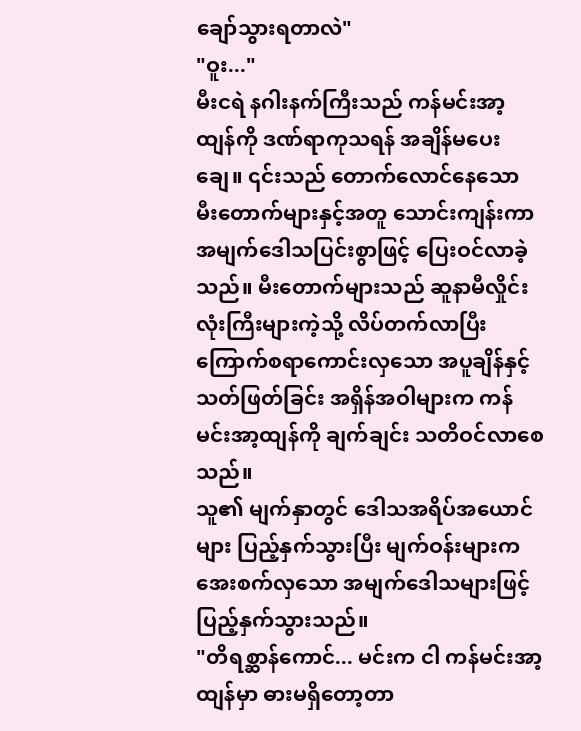ချော်သွားရတာလဲ"
"ဝူး..."
မီးငရဲ နဂါးနက်ကြီးသည် ကန်မင်းအာ့ထျန်ကို ဒဏ်ရာကုသရန် အချိန်မပေးချေ။ ၎င်းသည် တောက်လောင်နေသော မီးတောက်များနှင့်အတူ သောင်းကျန်းကာ အမျက်ဒေါသပြင်းစွာဖြင့် ပြေးဝင်လာခဲ့သည်။ မီးတောက်များသည် ဆူနာမီလှိုင်းလုံးကြီးများကဲ့သို့ လိပ်တက်လာပြီး ကြောက်စရာကောင်းလှသော အပူချိန်နှင့် သတ်ဖြတ်ခြင်း အရှိန်အဝါများက ကန်မင်းအာ့ထျန်ကို ချက်ချင်း သတိဝင်လာစေသည်။
သူ၏ မျက်နှာတွင် ဒေါသအရိပ်အယောင်များ ပြည့်နှက်သွားပြီး မျက်ဝန်းများက အေးစက်လှသော အမျက်ဒေါသများဖြင့် ပြည့်နှက်သွားသည်။
"တိရစ္ဆာန်ကောင်... မင်းက ငါ ကန်မင်းအာ့ထျန်မှာ ဓားမရှိတော့တာ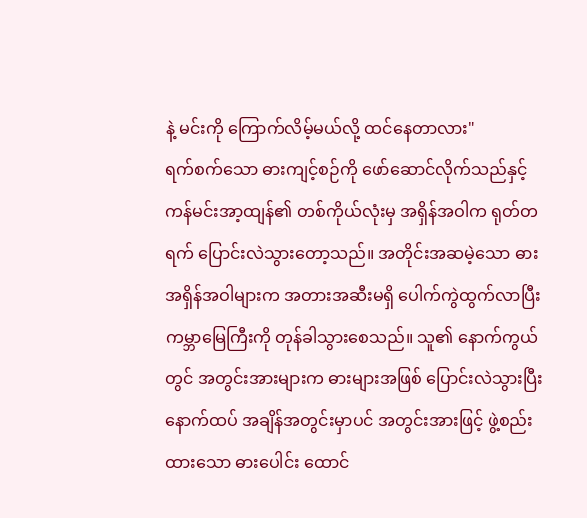နဲ့ မင်းကို ကြောက်လိမ့်မယ်လို့ ထင်နေတာလား"
ရက်စက်သော ဓားကျင့်စဉ်ကို ဖော်ဆောင်လိုက်သည်နှင့် ကန်မင်းအာ့ထျန်၏ တစ်ကိုယ်လုံးမှ အရှိန်အဝါက ရုတ်တရက် ပြောင်းလဲသွားတော့သည်။ အတိုင်းအဆမဲ့သော ဓားအရှိန်အဝါများက အတားအဆီးမရှိ ပေါက်ကွဲထွက်လာပြီး ကမ္ဘာမြေကြီးကို တုန်ခါသွားစေသည်။ သူ၏ နောက်ကွယ်တွင် အတွင်းအားများက ဓားများအဖြစ် ပြောင်းလဲသွားပြီး နောက်ထပ် အချိန်အတွင်းမှာပင် အတွင်းအားဖြင့် ဖွဲ့စည်းထားသော ဓားပေါင်း ထောင်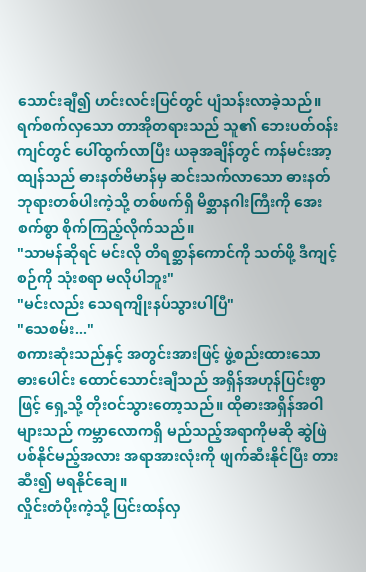သောင်းချီ၍ ဟင်းလင်းပြင်တွင် ပျံသန်းလာခဲ့သည်။
ရက်စက်လှသော တာအိုတရားသည် သူ၏ ဘေးပတ်ဝန်းကျင်တွင် ပေါ်ထွက်လာပြီး ယခုအချိန်တွင် ကန်မင်းအာ့ထျန်သည် ဓားနတ်ဗိမာန်မှ ဆင်းသက်လာသော ဓားနတ်ဘုရားတစ်ပါးကဲ့သို့ တစ်ဖက်ရှိ မိစ္ဆာနဂါးကြီးကို အေးစက်စွာ စိုက်ကြည့်လိုက်သည်။
"သာမန်ဆိုရင် မင်းလို တိရစ္ဆာန်ကောင်ကို သတ်ဖို့ ဒီကျင့်စဉ်ကို သုံးစရာ မလိုပါဘူး"
"မင်းလည်း သေရကျိုးနပ်သွားပါပြီ"
"သေစမ်း..."
စကားဆုံးသည်နှင့် အတွင်းအားဖြင့် ဖွဲ့စည်းထားသော ဓားပေါင်း ထောင်သောင်းချီသည် အရှိန်အဟုန်ပြင်းစွာဖြင့် ရှေ့သို့ တိုးဝင်သွားတော့သည်။ ထိုဓားအရှိန်အဝါများသည် ကမ္ဘာလောကရှိ မည်သည့်အရာကိုမဆို ဆွဲဖြဲပစ်နိုင်မည့်အလား အရာအားလုံးကို ဖျက်ဆီးနိုင်ပြီး တားဆီး၍ မရနိုင်ချေ။
လှိုင်းတံပိုးကဲ့သို့ ပြင်းထန်လှ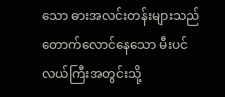သော ဓားအလင်းတန်းများသည် တောက်လောင်နေသော မီးပင်လယ်ကြီးအတွင်းသို့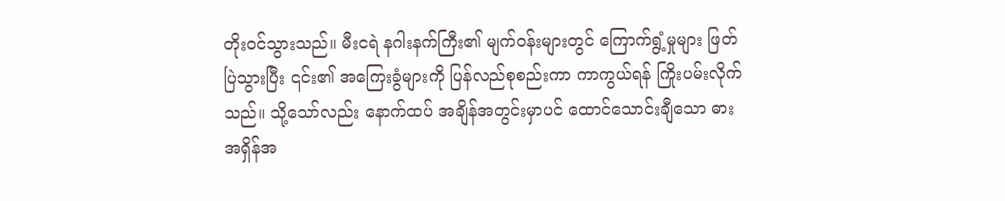တိုးဝင်သွားသည်။ မီးငရဲ နဂါးနက်ကြီး၏ မျက်ဝန်းများတွင် ကြောက်ရွံ့မှုများ ဖြတ်ပြဲသွားပြီး ၎င်း၏ အကြေးခွံများကို ပြန်လည်စုစည်းကာ ကာကွယ်ရန် ကြိုးပမ်းလိုက်သည်။ သို့သော်လည်း နောက်ထပ် အချိန်အတွင်းမှာပင် ထောင်သောင်းချီသော ဓားအရှိန်အ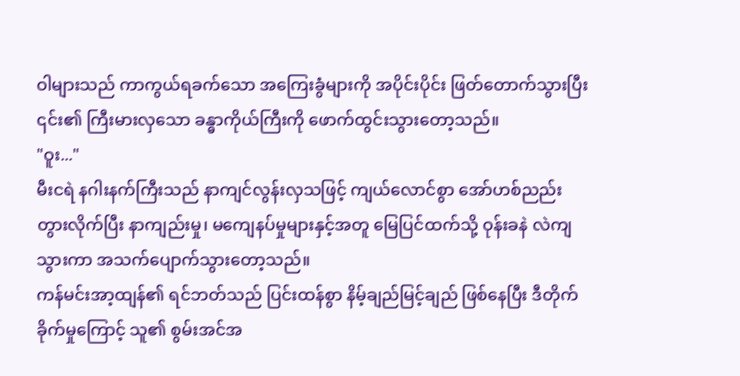ဝါများသည် ကာကွယ်ရခက်သော အကြေးခွံများကို အပိုင်းပိုင်း ဖြတ်တောက်သွားပြီး ၎င်း၏ ကြီးမားလှသော ခန္ဓာကိုယ်ကြီးကို ဖောက်ထွင်းသွားတော့သည်။
"ဝူး..."
မီးငရဲ နဂါးနက်ကြီးသည် နာကျင်လွန်းလှသဖြင့် ကျယ်လောင်စွာ အော်ဟစ်ညည်းတွားလိုက်ပြီး နာကျည်းမှု၊ မကျေနပ်မှုများနှင့်အတူ မြေပြင်ထက်သို့ ဝုန်းခနဲ လဲကျသွားကာ အသက်ပျောက်သွားတော့သည်။
ကန်မင်းအာ့ထျန်၏ ရင်ဘတ်သည် ပြင်းထန်စွာ နိမ့်ချည်မြင့်ချည် ဖြစ်နေပြီး ဒီတိုက်ခိုက်မှုကြောင့် သူ၏ စွမ်းအင်အ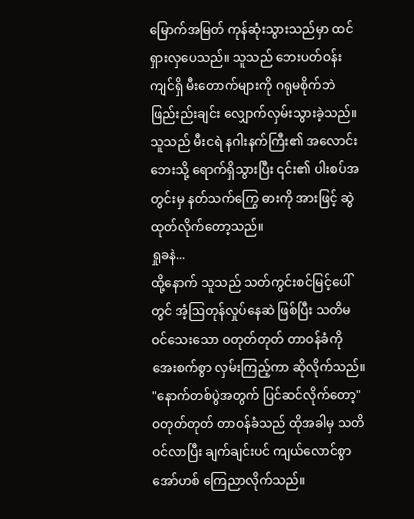မြောက်အမြတ် ကုန်ဆုံးသွားသည်မှာ ထင်ရှားလှပေသည်။ သူသည် ဘေးပတ်ဝန်းကျင်ရှိ မီးတောက်များကို ဂရုမစိုက်ဘဲ ဖြည်းည်းချင်း လျှောက်လှမ်းသွားခဲ့သည်။
သူသည် မီးငရဲ နဂါးနက်ကြီး၏ အလောင်းဘေးသို့ ရောက်ရှိသွားပြီး ၎င်း၏ ပါးစပ်အတွင်းမှ နတ်သက်ကြွေ ဓားကို အားဖြင့် ဆွဲထုတ်လိုက်တော့သည်။
ရှုခနဲ...
ထို့နောက် သူသည် သတ်ကွင်းစင်မြင့်ပေါ်တွင် အံ့ဩတုန်လှုပ်နေဆဲ ဖြစ်ပြီး သတိမဝင်သေးသော ဝတုတ်တုတ် တာဝန်ခံကို အေးစက်စွာ လှမ်းကြည့်ကာ ဆိုလိုက်သည်။
"နောက်တစ်ပွဲအတွက် ပြင်ဆင်လိုက်တော့"
ဝတုတ်တုတ် တာဝန်ခံသည် ထိုအခါမှ သတိဝင်လာပြီး ချက်ချင်းပင် ကျယ်လောင်စွာ အော်ဟစ် ကြေညာလိုက်သည်။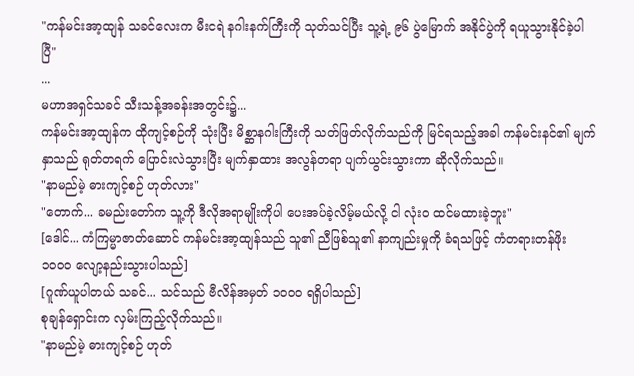"ကန်မင်းအာ့ထျန် သခင်လေးက မီးငရဲ နဂါးနက်ကြီးကို သုတ်သင်ပြီး သူ့ရဲ့ ၉၆ ပွဲမြောက် အနိုင်ပွဲကို ရယူသွားနိုင်ခဲ့ပါပြီ"
...
မဟာအရှင်သခင် သီးသန့်အခန်းအတွင်း၌...
ကန်မင်းအာ့ထျန်က ထိုကျင့်စဉ်ကို သုံးပြီး မိစ္ဆာနဂါးကြီးကို သတ်ဖြတ်လိုက်သည်ကို မြင်ရသည့်အခါ ကန်မင်းနင်၏ မျက်နှာသည် ရုတ်တရက် ပြောင်းလဲသွားပြီး မျက်နှာထား အလွန်တရာ ပျက်ယွင်းသွားကာ ဆိုလိုက်သည်။
"နာမည်မဲ့ ဓားကျင့်စဉ် ဟုတ်လား"
"တောက်... ခမည်းတော်က သူ့ကို ဒီလိုအရာမျိုးကိုပါ ပေးအပ်ခဲ့လိမ့်မယ်လို့ ငါ လုံးဝ ထင်မထားခဲ့ဘူး"
[ဒေါင်... ကံကြမ္မာဇာတ်ဆောင် ကန်မင်းအာ့ထျန်သည် သူ၏ ညီဖြစ်သူ၏ နာကျည်းမှုကို ခံရသဖြင့် ကံတရားတန်ဖိုး ၁၀၀၀ လျော့နည်းသွားပါသည်]
[ဂူဏ်ယူပါတယ် သခင်... သင်သည် ဗီလိန်အမှတ် ၁၀၀၀ ရရှိပါသည်]
စုချန်ရှောင်းက လှမ်းကြည့်လိုက်သည်။
"နာမည်မဲ့ ဓားကျင့်စဉ် ဟုတ်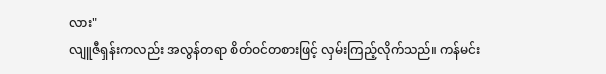လား"
လျူဇီရှန်းကလည်း အလွန်တရာ စိတ်ဝင်တစားဖြင့် လှမ်းကြည့်လိုက်သည်။ ကန်မင်း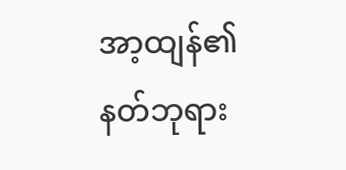အာ့ထျန်၏ နတ်ဘုရား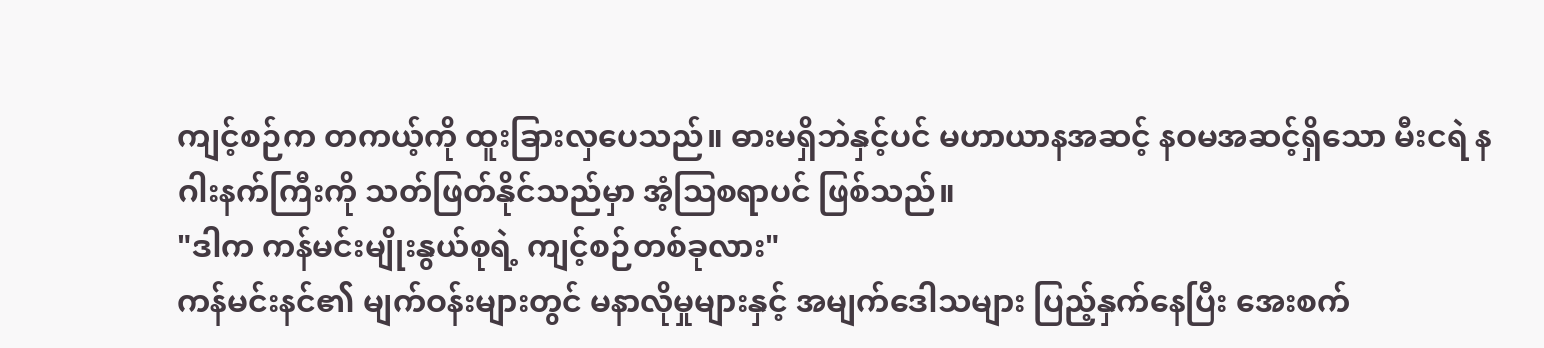ကျင့်စဉ်က တကယ့်ကို ထူးခြားလှပေသည်။ ဓားမရှိဘဲနှင့်ပင် မဟာယာနအဆင့် နဝမအဆင့်ရှိသော မီးငရဲ နဂါးနက်ကြီးကို သတ်ဖြတ်နိုင်သည်မှာ အံ့ဩစရာပင် ဖြစ်သည်။
"ဒါက ကန်မင်းမျိုးနွယ်စုရဲ့ ကျင့်စဉ်တစ်ခုလား"
ကန်မင်းနင်၏ မျက်ဝန်းများတွင် မနာလိုမှုများနှင့် အမျက်ဒေါသများ ပြည့်နှက်နေပြီး အေးစက်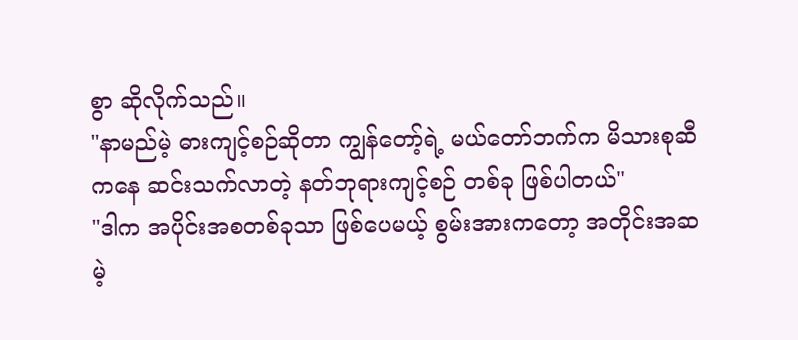စွာ ဆိုလိုက်သည်။
"နာမည်မဲ့ ဓားကျင့်စဉ်ဆိုတာ ကျွန်တော့်ရဲ့ မယ်တော်ဘက်က မိသားစုဆီကနေ ဆင်းသက်လာတဲ့ နတ်ဘုရားကျင့်စဉ် တစ်ခု ဖြစ်ပါတယ်"
"ဒါက အပိုင်းအစတစ်ခုသာ ဖြစ်ပေမယ့် စွမ်းအားကတော့ အတိုင်းအဆမဲ့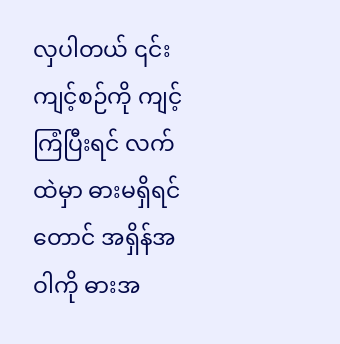လှပါတယ် ၎င်းကျင့်စဉ်ကို ကျင့်ကြံပြီးရင် လက်ထဲမှာ ဓားမရှိရင်တောင် အရှိန်အဝါကို ဓားအ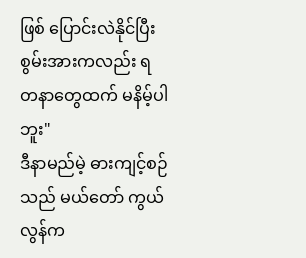ဖြစ် ပြောင်းလဲနိုင်ပြီး စွမ်းအားကလည်း ရတနာတွေထက် မနိမ့်ပါဘူး"
ဒီနာမည်မဲ့ ဓားကျင့်စဉ်သည် မယ်တော် ကွယ်လွန်က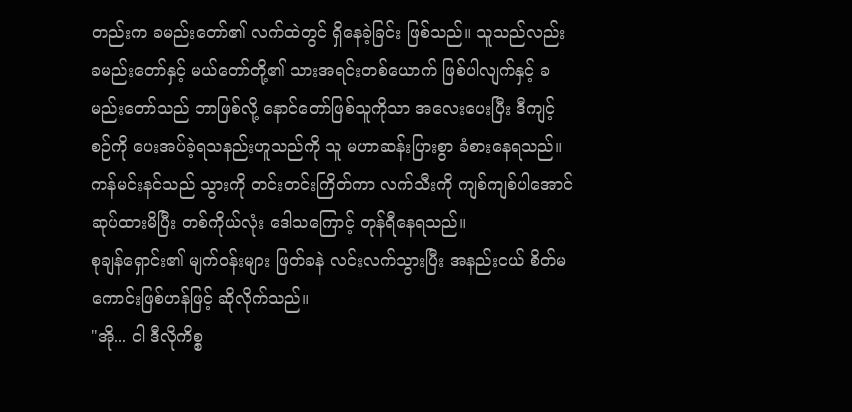တည်းက ခမည်းတော်၏ လက်ထဲတွင် ရှိနေခဲ့ခြင်း ဖြစ်သည်။ သူသည်လည်း ခမည်းတော်နှင့် မယ်တော်တို့၏ သားအရင်းတစ်ယောက် ဖြစ်ပါလျက်နှင့် ခမည်းတော်သည် ဘာဖြစ်လို့ နောင်တော်ဖြစ်သူကိုသာ အလေးပေးပြီး ဒီကျင့်စဉ်ကို ပေးအပ်ခဲ့ရသနည်းဟူသည်ကို သူ မဟာဆန်းပြားစွာ ခံစားနေရသည်။
ကန်မင်းနင်သည် သွားကို တင်းတင်းကြိတ်ကာ လက်သီးကို ကျစ်ကျစ်ပါအောင် ဆုပ်ထားမိပြီး တစ်ကိုယ်လုံး ဒေါသကြောင့် တုန်ရီနေရသည်။
စုချန်ရှောင်း၏ မျက်ဝန်းများ ဖြတ်ခနဲ လင်းလက်သွားပြီး အနည်းငယ် စိတ်မကောင်းဖြစ်ဟန်ဖြင့် ဆိုလိုက်သည်။
"အို... ငါ ဒီလိုကိစ္စ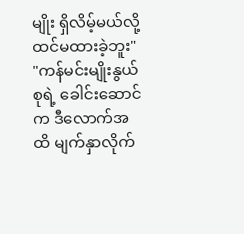မျိုး ရှိလိမ့်မယ်လို့ ထင်မထားခဲ့ဘူး"
"ကန်မင်းမျိုးနွယ်စုရဲ့ ခေါင်းဆောင်က ဒီလောက်အထိ မျက်နှာလိုက်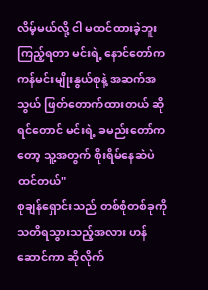လိမ့်မယ်လို့ ငါ မထင်ထားခဲ့ဘူး ကြည့်ရတာ မင်းရဲ့ နောင်တော်က ကန်မင်းမျိုးနွယ်စုနဲ့ အဆက်အသွယ် ဖြတ်တောက်ထားတယ် ဆိုရင်တောင် မင်းရဲ့ ခမည်းတော်ကတော့ သူ့အတွက် စိုးရိမ်နေဆဲပဲ ထင်တယ်"
စုချန်ရှောင်းသည် တစ်စုံတစ်ခုကို သတိရသွားသည့်အလား ဟန်ဆောင်ကာ ဆိုလိုက်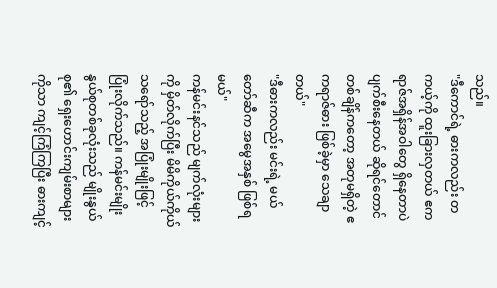သည်။
"ဒီကောင်ရဲ့ ဓားကလည်း တကယ့်ကို ထူးခြားလှတယ် ဧကရာဇ်အရှိန်အဝါတွေ ရှိနေတာပဲ ပျက်စီးနေတယ် ဆိုရင်တောင် တစ်ချိန်ကတော့ အတုမရှိတဲ့ ဧကရာဇ်ဓား ဖြစ်ခဲ့မှာ သေချာတယ်"
"ဒီဓားကလည်း မင်းရဲ့ မယ်တော်ဆီက အမွေအနှစ် ဖြစ်ရမယ်"
ကန်မင်းနင်သည် မျက်လုံးများကို မှိတ်လိုက်ပြီး မိမိကိုယ်ကိုယ် သရော်သည့် အပြုံးမျိုးဖြင့် ပြုံးလိုက်သည်။ ကန်မင်းမျိုးနွယ်စုတစ်ခုလုံးသည် မျိုးနွယ်စု၏ ရှေးဟောင်းကျမ်းစာများကိုသာ ကျင့်ကြံကြပြီး ဓားကျင့်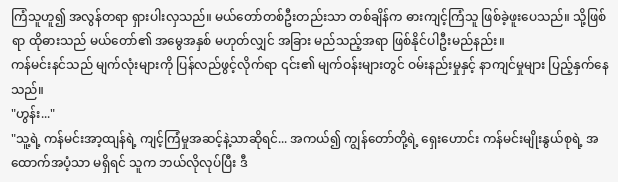ကြံသူဟူ၍ အလွန်တရာ ရှားပါးလှသည်။ မယ်တော်တစ်ဦးတည်းသာ တစ်ချိန်က ဓားကျင့်ကြံသူ ဖြစ်ခဲ့ဖူးပေသည်။ သို့ဖြစ်ရာ ထိုဓားသည် မယ်တော်၏ အမွေအနှစ် မဟုတ်လျှင် အခြား မည်သည့်အရာ ဖြစ်နိုင်ပါဦးမည်နည်း။
ကန်မင်းနင်သည် မျက်လုံးများကို ပြန်လည်ဖွင့်လိုက်ရာ ၎င်း၏ မျက်ဝန်းများတွင် ဝမ်းနည်းမှုနှင့် နာကျင်မှုများ ပြည့်နှက်နေသည်။
"ဟွန်း..."
"သူ့ရဲ့ ကန်မင်းအာ့ထျန်ရဲ့ ကျင့်ကြံမှုအဆင့်နဲ့သာဆိုရင်... အကယ်၍ ကျွန်တော်တို့ရဲ့ ရှေးဟောင်း ကန်မင်းမျိုးနွယ်စုရဲ့ အထောက်အပံ့သာ မရှိရင် သူက ဘယ်လိုလုပ်ပြီး ဒီ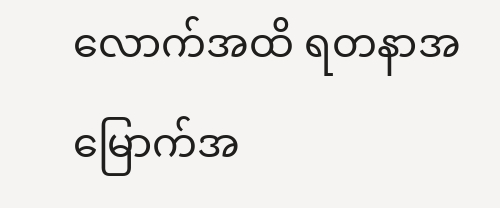လောက်အထိ ရတနာအမြောက်အ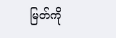မြတ်ကို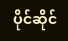ပိုင်ဆိုင်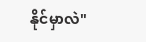နိုင်မှာလဲ"